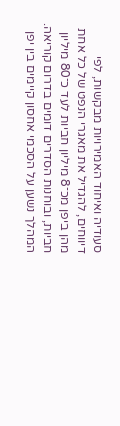סעודיה ואיחוד האמירויות מבקשות, לפי דיווחים, להגדיל את מאגרי הנפט של כל אחת מהן ביפן מכ־8 מיליון חביות לעד כ־80 מיליון חביות, ובוחנות הסדרים דומים בדרום קוריאה. המהלך נשען על הסכמי אחסון קיימים בין יפן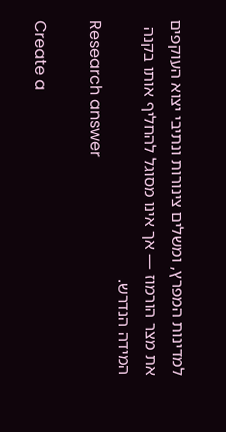למדינות המפרץ, ומשלים צינורות ונתיבי יצוא העוקפים את מצר הורמוז — אך אינו מסוגל להחליף אותו בקנה המידה הנדרש.
Research answer

Create a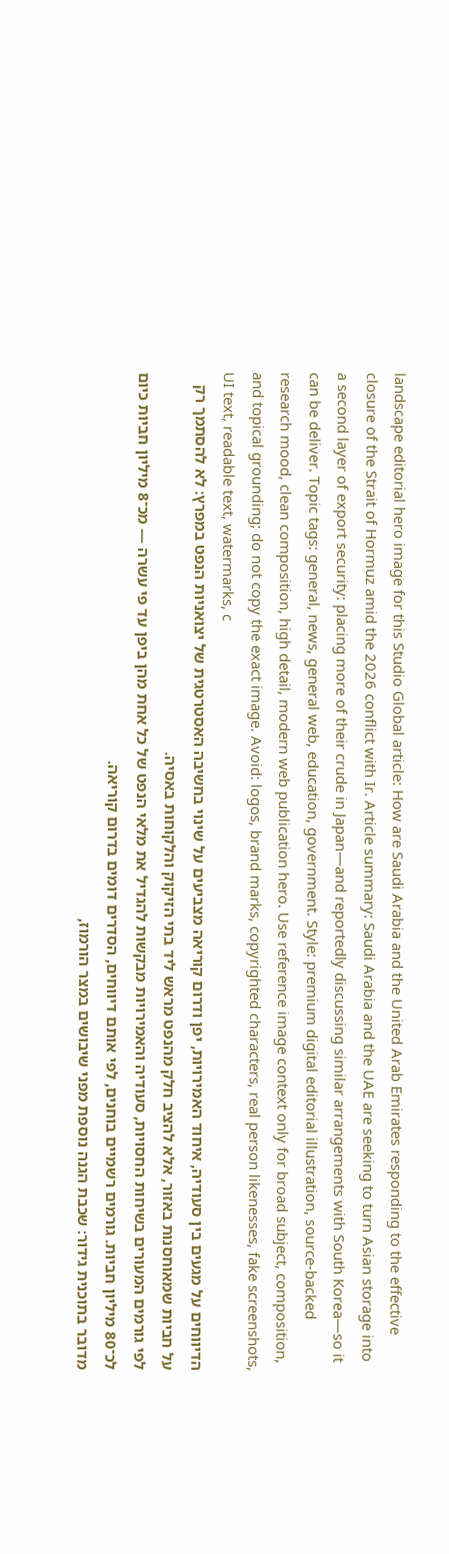landscape editorial hero image for this Studio Global article: How are Saudi Arabia and the United Arab Emirates responding to the effective closure of the Strait of Hormuz amid the 2026 conflict with Ir. Article summary: Saudi Arabia and the UAE are seeking to turn Asian storage into a second layer of export security: placing more of their crude in Japan—and reportedly discussing similar arrangements with South Korea—so it can be deliver. Topic tags: general, news, general web, education, government. Style: premium digital editorial illustration, source-backed research mood, clean composition, high detail, modern web publication hero. Use reference image context only for broad subject, composition, and topical grounding; do not copy the exact image. Avoid: logos, brand marks, copyrighted characters, real person likenesses, fake screenshots, UI text, readable text, watermarks, c
הדיווחים על מגעים בין סעודיה, איחוד האמירויות, יפן ודרום קוריאה מצביעים על שינוי בחשיבה האסטרטגית של יצואניות הנפט במפרץ: לא להסתמך רק על חביות שמאוחסנות באזור, אלא להציב חלק מהנפט מראש ליד בתי הזיקוק והלקוחות באסיה.
לפי גורמים המעורים בשיחות החסויות, סעודיה והאמירויות מבקשות להגדיל את מלאי הנפט של כל אחת מהן ביפן עד פי עשרה — מכ־8 מיליון חביות כיום לכ־80 מיליון חביות. גורמים רשמיים בוחנים, לפי אותם דיווחים, הסדרים דומים בדרום קוריאה.
מדובר בתוכנית גידור: שכבת הגנה נוספת מפני שיבושים במצר הורמוז,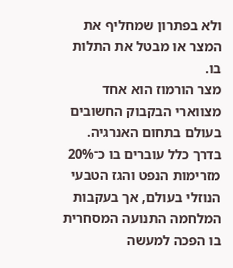ולא בפתרון שמחליף את המצר או מבטל את התלות בו.
מצר הורמוז הוא אחד מצווארי הבקבוק החשובים בעולם בתחום האנרגיה. בדרך כלל עוברים בו כ־20% מזרימות הנפט והגז הטבעי הנוזלי בעולם, אך בעקבות המלחמה התנועה המסחרית בו הפכה למעשה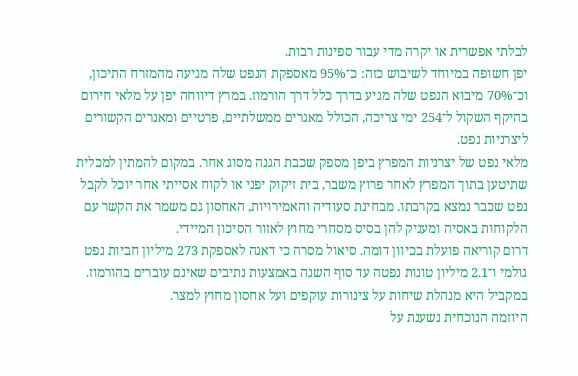לבלתי אפשרית או יקרה מדי עבור ספינות רבות.
יפן חשופה במיוחד לשיבוש כזה: כ־95% מאספקת הנפט שלה מגיעה מהמזרח התיכון, וכ־70% מיבוא הנפט שלה מגיע בדרך כלל דרך הורמוז. במרץ דיווחה יפן על מלאי חירום בהיקף השקול ל־254 ימי צריכה, הכולל מאגרים ממשלתיים, פרטיים ומאגרים הקשורים ליצרניות נפט.
מלאי נפט של יצרניות המפרץ ביפן מספק שכבת הגנה מסוג אחר. במקום להמתין למכלית שתיטען בתוך המפרץ לאחר פרוץ משבר, בית זיקוק יפני או לקוח אסייתי אחר יוכל לקבל נפט שכבר נמצא בקרבתו. מבחינת סעודיה והאמירויות, האחסון גם משמר את הקשר עם הלקוחות באסיה ומעניק להן בסיס מסחרי מחוץ לאזור הסיכון המיידי.
דרום קוריאה פועלת בכיוון דומה. סיאול מסרה כי דאגה לאספקת 273 מיליון חביות נפט גולמי ו־2.1 מיליון טונות נפטה עד סוף השנה באמצעות נתיבים שאינם עוברים בהורמוז. במקביל היא מנהלת שיחות על צינורות עוקפים ועל אחסון מחוץ למצר.
היוזמה הנוכחית נשענת על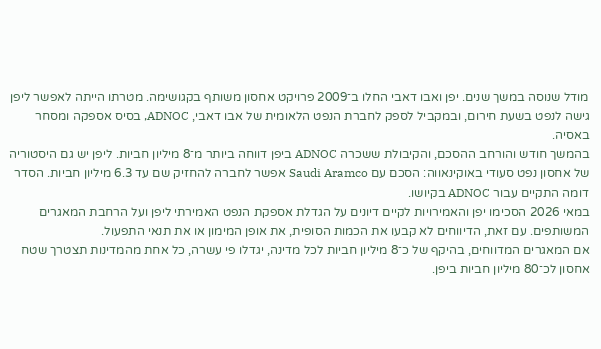מודל שנוסה במשך שנים. יפן ואבו דאבי החלו ב־2009 פרויקט אחסון משותף בקגושימה. מטרתו הייתה לאפשר ליפן גישה לנפט בשעת חירום, ובמקביל לספק לחברת הנפט הלאומית של אבו דאבי, ADNOC, בסיס אספקה ומסחר באסיה.
בהמשך חודש והורחב ההסכם, והקיבולת ששכרה ADNOC ביפן דווחה ביותר מ־8 מיליון חביות. ליפן יש גם היסטוריה של אחסון נפט סעודי באוקינאווה: הסכם עם Saudi Aramco אפשר לחברה להחזיק שם עד 6.3 מיליון חביות. הסדר דומה התקיים עבור ADNOC בקיושו.
במאי 2026 הסכימו יפן והאמירויות לקיים דיונים על הגדלת אספקת הנפט האמירתי ליפן ועל הרחבת המאגרים המשותפים. עם זאת, הדיווחים לא קבעו את הכמות הסופית, את אופן המימון או את תנאי התפעול.
אם המאגרים המדווחים, בהיקף של כ־8 מיליון חביות לכל מדינה, יגדלו פי עשרה, כל אחת מהמדינות תצטרך שטח אחסון לכ־80 מיליון חביות ביפן.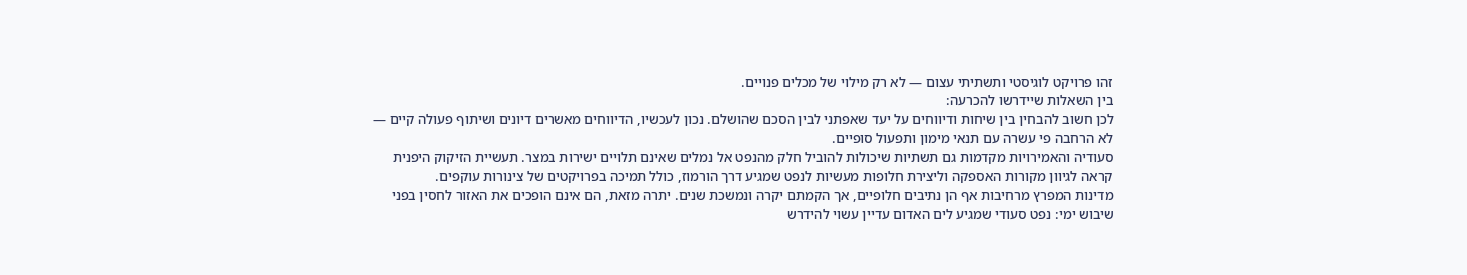זהו פרויקט לוגיסטי ותשתיתי עצום — לא רק מילוי של מכלים פנויים.
בין השאלות שיידרשו להכרעה:
לכן חשוב להבחין בין שיחות ודיווחים על יעד שאפתני לבין הסכם שהושלם. נכון לעכשיו, הדיווחים מאשרים דיונים ושיתוף פעולה קיים — לא הרחבה פי עשרה עם תנאי מימון ותפעול סופיים.
סעודיה והאמירויות מקדמות גם תשתיות שיכולות להוביל חלק מהנפט אל נמלים שאינם תלויים ישירות במצר. תעשיית הזיקוק היפנית קראה לגיוון מקורות האספקה וליצירת חלופות מעשיות לנפט שמגיע דרך הורמוז, כולל תמיכה בפרויקטים של צינורות עוקפים.
מדינות המפרץ מרחיבות אף הן נתיבים חלופיים, אך הקמתם יקרה ונמשכת שנים. יתרה מזאת, הם אינם הופכים את האזור לחסין בפני שיבוש ימי: נפט סעודי שמגיע לים האדום עדיין עשוי להידרש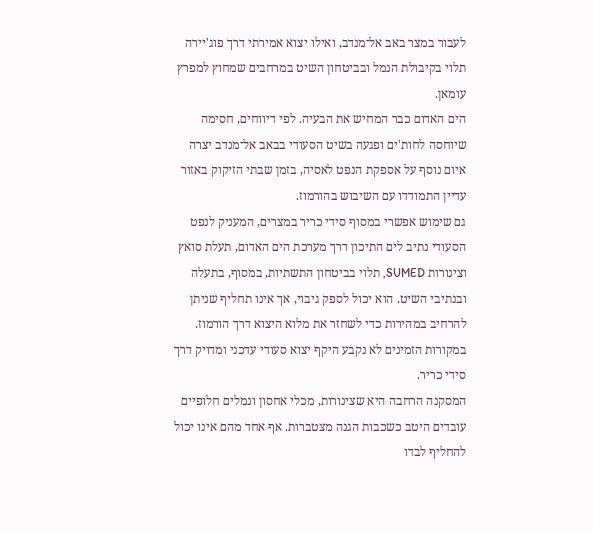לעבור במצר באב אל־מנדב, ואילו יצוא אמירתי דרך פוג'יירה תלוי בקיבולת הנמל ובביטחון השיט במרחבים שמחוץ למפרץ עומאן.
הים האדום כבר המחיש את הבעיה. לפי דיווחים, חסימה שיוחסה לחות'ים ופגעה בשיט הסעודי בבאב אל־מנדב יצרה איום נוסף על אספקת הנפט לאסיה, בזמן שבתי הזיקוק באזור עדיין התמודדו עם השיבוש בהורמוז.
גם שימוש אפשרי במסוף סידי כריר במצרים, המעניק לנפט הסעודי נתיב לים התיכון דרך מערכת הים האדום, תעלת סואץ וצינורות SUMED, תלוי בביטחון התשתיות, במסוף, בתעלה ובנתיבי השיט. הוא יכול לספק גיבוי, אך אינו תחליף שניתן להרחיב במהירות כדי לשחזר את מלוא היצוא דרך הורמוז. במקורות הזמינים לא נקבע היקף יצוא סעודי עדכני ומדויק דרך סידי כריר.
המסקנה הרחבה היא שצינורות, מכלי אחסון ונמלים חלופיים עובדים היטב כשכבות הגנה מצטברות. אף אחד מהם אינו יכול להחליף לבדו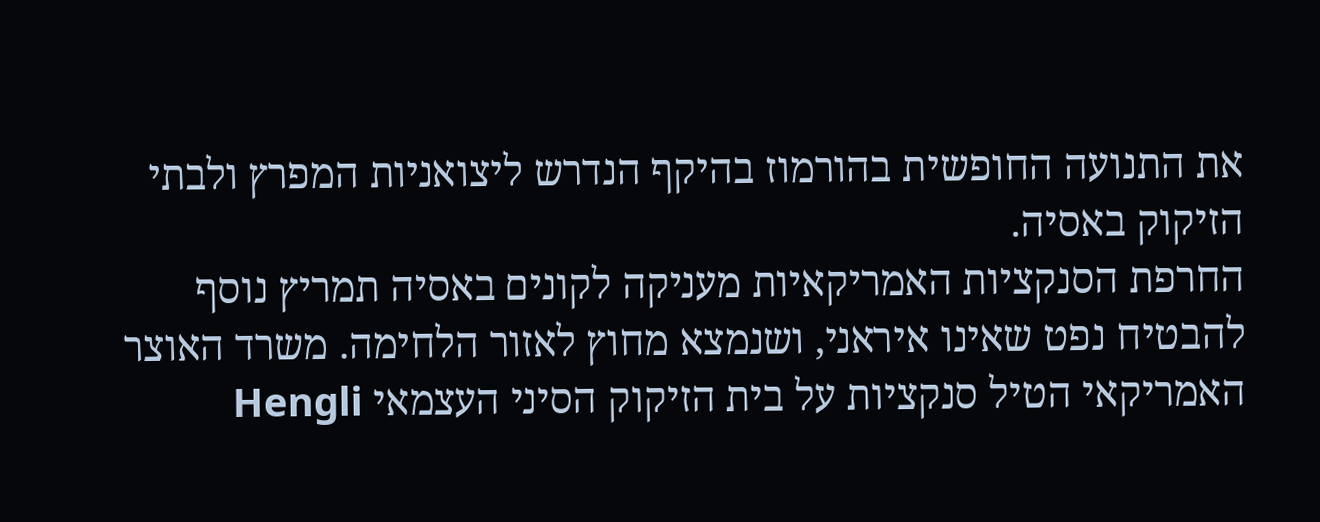את התנועה החופשית בהורמוז בהיקף הנדרש ליצואניות המפרץ ולבתי הזיקוק באסיה.
החרפת הסנקציות האמריקאיות מעניקה לקונים באסיה תמריץ נוסף להבטיח נפט שאינו איראני, ושנמצא מחוץ לאזור הלחימה. משרד האוצר האמריקאי הטיל סנקציות על בית הזיקוק הסיני העצמאי Hengli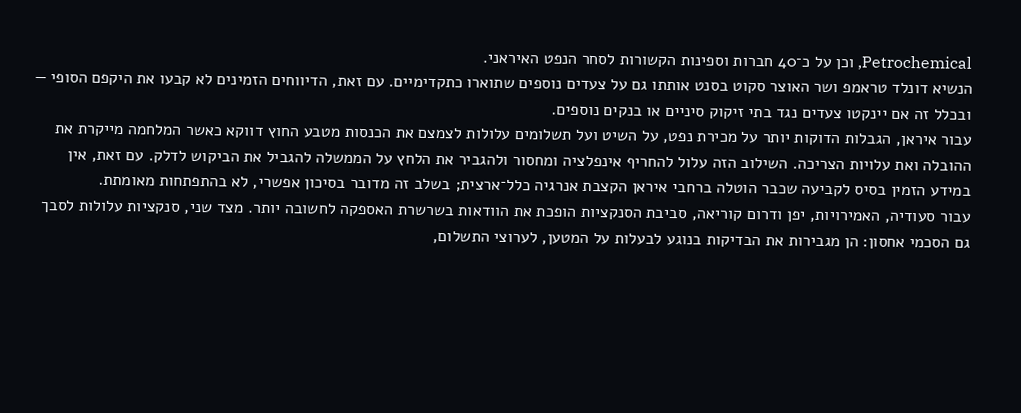Petrochemical, וכן על כ־40 חברות וספינות הקשורות לסחר הנפט האיראני.
הנשיא דונלד טראמפ ושר האוצר סקוט בסנט אותתו גם על צעדים נוספים שתוארו כתקדימיים. עם זאת, הדיווחים הזמינים לא קבעו את היקפם הסופי — ובכלל זה אם יינקטו צעדים נגד בתי זיקוק סיניים או בנקים נוספים.
עבור איראן, הגבלות הדוקות יותר על מכירת נפט, על השיט ועל תשלומים עלולות לצמצם את הכנסות מטבע החוץ דווקא כאשר המלחמה מייקרת את ההובלה ואת עלויות הצריכה. השילוב הזה עלול להחריף אינפלציה ומחסור ולהגביר את הלחץ על הממשלה להגביל את הביקוש לדלק. עם זאת, אין במידע הזמין בסיס לקביעה שכבר הוטלה ברחבי איראן הקצבת אנרגיה כלל־ארצית; בשלב זה מדובר בסיכון אפשרי, לא בהתפתחות מאומתת.
עבור סעודיה, האמירויות, יפן ודרום קוריאה, סביבת הסנקציות הופכת את הוודאות בשרשרת האספקה לחשובה יותר. מצד שני, סנקציות עלולות לסבך גם הסכמי אחסון: הן מגבירות את הבדיקות בנוגע לבעלות על המטען, לערוצי התשלום,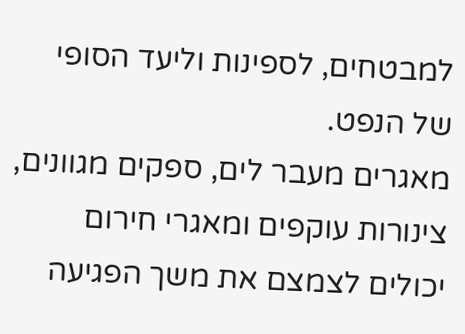למבטחים, לספינות וליעד הסופי של הנפט.
מאגרים מעבר לים, ספקים מגוונים, צינורות עוקפים ומאגרי חירום יכולים לצמצם את משך הפגיעה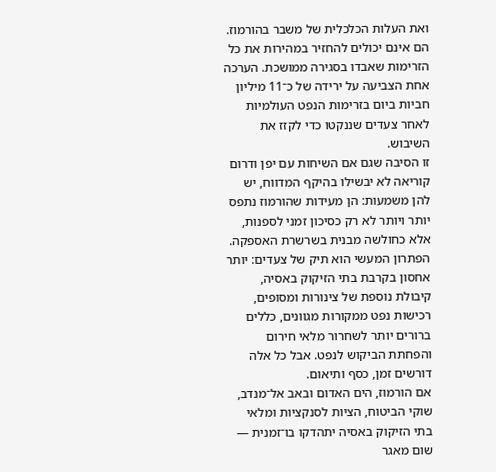ואת העלות הכלכלית של משבר בהורמוז. הם אינם יכולים להחזיר במהירות את כל הזרימות שאבדו בסגירה ממושכת. הערכה אחת הצביעה על ירידה של כ־11 מיליון חביות ביום בזרימות הנפט העולמיות לאחר צעדים שננקטו כדי לקזז את השיבוש.
זו הסיבה שגם אם השיחות עם יפן ודרום קוריאה לא יבשילו בהיקף המדווח, יש להן משמעות: הן מעידות שהורמוז נתפס יותר ויותר לא רק כסיכון זמני לספנות, אלא כחולשה מבנית בשרשרת האספקה.
הפתרון המעשי הוא תיק של צעדים: יותר אחסון בקרבת בתי הזיקוק באסיה, קיבולת נוספת של צינורות ומסופים, רכישות נפט ממקורות מגוונים, כללים ברורים יותר לשחרור מלאי חירום והפחתת הביקוש לנפט. אבל כל אלה דורשים זמן, כסף ותיאום.
אם הורמוז, הים האדום ובאב אל־מנדב, שוקי הביטוח, הציות לסנקציות ומלאי בתי הזיקוק באסיה יתהדקו בו־זמנית — שום מאגר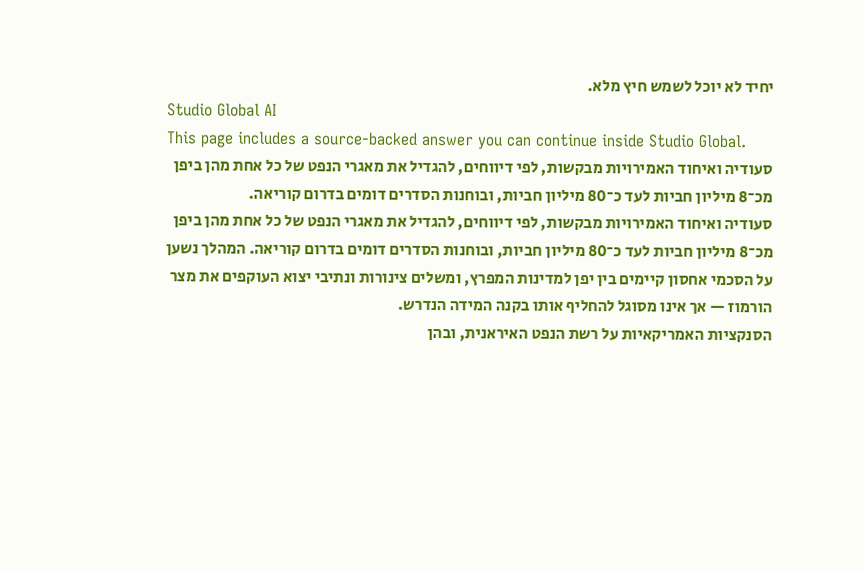יחיד לא יוכל לשמש חיץ מלא.
Studio Global AI
This page includes a source-backed answer you can continue inside Studio Global.
סעודיה ואיחוד האמירויות מבקשות, לפי דיווחים, להגדיל את מאגרי הנפט של כל אחת מהן ביפן מכ־8 מיליון חביות לעד כ־80 מיליון חביות, ובוחנות הסדרים דומים בדרום קוריאה.
סעודיה ואיחוד האמירויות מבקשות, לפי דיווחים, להגדיל את מאגרי הנפט של כל אחת מהן ביפן מכ־8 מיליון חביות לעד כ־80 מיליון חביות, ובוחנות הסדרים דומים בדרום קוריאה. המהלך נשען על הסכמי אחסון קיימים בין יפן למדינות המפרץ, ומשלים צינורות ונתיבי יצוא העוקפים את מצר הורמוז — אך אינו מסוגל להחליף אותו בקנה המידה הנדרש.
הסנקציות האמריקאיות על רשת הנפט האיראנית, ובהן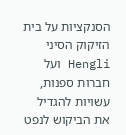הסנקציות על בית הזיקוק הסיני Hengli ועל חברות ספנות, עשויות להגדיל את הביקוש לנפט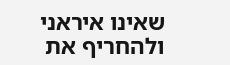שאינו איראני ולהחריף את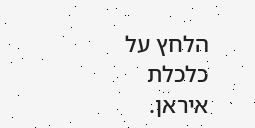הלחץ על כלכלת איראן.